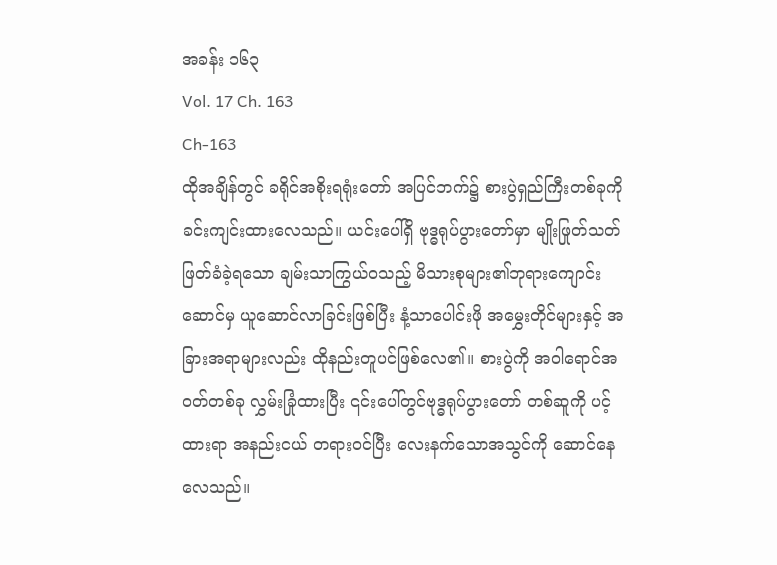အခန်း ၁၆၃
Vol. 17 Ch. 163
Ch-163
ထိုအချိန်တွင် ခရိုင်အစိုးရရုံးတော် အပြင်ဘက်၌ စားပွဲရှည်ကြီးတစ်ခုကို ခင်းကျင်းထားလေသည်။ ယင်းပေါ်ရှိ ဗုဒ္ဓရုပ်ပွားတော်မှာ မျိုးဖြုတ်သတ်ဖြတ်ခံခဲ့ရသော ချမ်းသာကြွယ်ဝသည့် မိသားစုများ၏ဘုရားကျောင်းဆောင်မှ ယူဆောင်လာခြင်းဖြစ်ပြီး နံ့သာပေါင်းဖို အမွှေးတိုင်များနှင့် အခြားအရာများလည်း ထိုနည်းတူပင်ဖြစ်လေ၏။ စားပွဲကို အဝါရောင်အဝတ်တစ်ခု လွှမ်းခြုံထားပြီး ၎င်းပေါ်တွင်ဗုဒ္ဓရုပ်ပွားတော် တစ်ဆူကို ပင့်ထားရာ အနည်းငယ် တရားဝင်ပြီး လေးနက်သောအသွင်ကို ဆောင်နေလေသည်။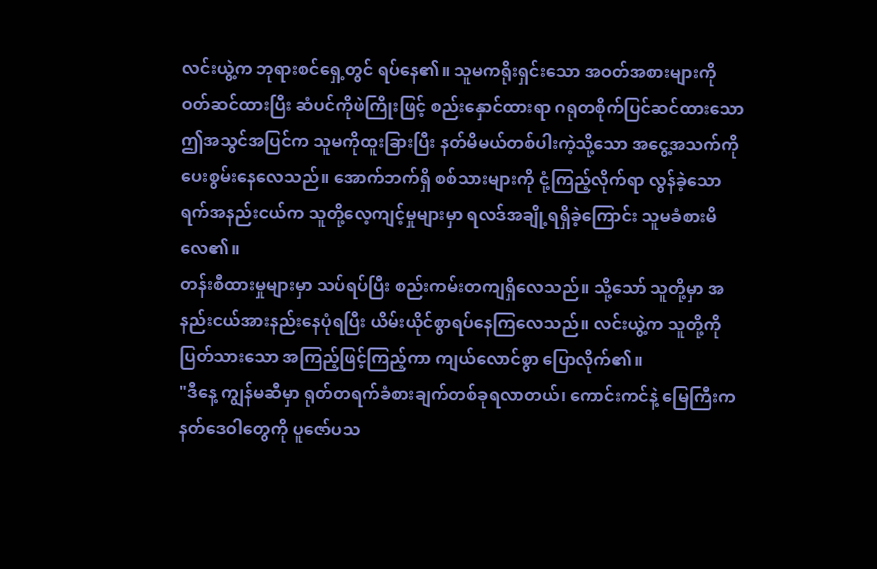လင်းယွဲ့က ဘုရားစင်ရှေ့တွင် ရပ်နေ၏။ သူမကရိုးရှင်းသော အဝတ်အစားများကို ဝတ်ဆင်ထားပြီး ဆံပင်ကိုဖဲကြိုးဖြင့် စည်းနှောင်ထားရာ ဂရုတစိုက်ပြင်ဆင်ထားသော ဤအသွင်အပြင်က သူမကိုထူးခြားပြီး နတ်မိမယ်တစ်ပါးကဲ့သို့သော အငွေ့အသက်ကို ပေးစွမ်းနေလေသည်။ အောက်ဘက်ရှိ စစ်သားများကို ငုံ့ကြည့်လိုက်ရာ လွန်ခဲ့သောရက်အနည်းငယ်က သူတို့လေ့ကျင့်မှုများမှာ ရလဒ်အချို့ရရှိခဲ့ကြောင်း သူမခံစားမိလေ၏။
တန်းစီထားမှုများမှာ သပ်ရပ်ပြီး စည်းကမ်းတကျရှိလေသည်။ သို့သော် သူတို့မှာ အနည်းငယ်အားနည်းနေပုံရပြီး ယိမ်းယိုင်စွာရပ်နေကြလေသည်။ လင်းယွဲ့က သူတို့ကိုပြတ်သားသော အကြည့်ဖြင့်ကြည့်ကာ ကျယ်လောင်စွာ ပြောလိုက်၏။
"ဒီနေ့ ကျွန်မဆီမှာ ရုတ်တရက်ခံစားချက်တစ်ခုရလာတယ်၊ ကောင်းကင်နဲ့ မြေကြီးက နတ်ဒေဝါတွေကို ပူဇော်ပသ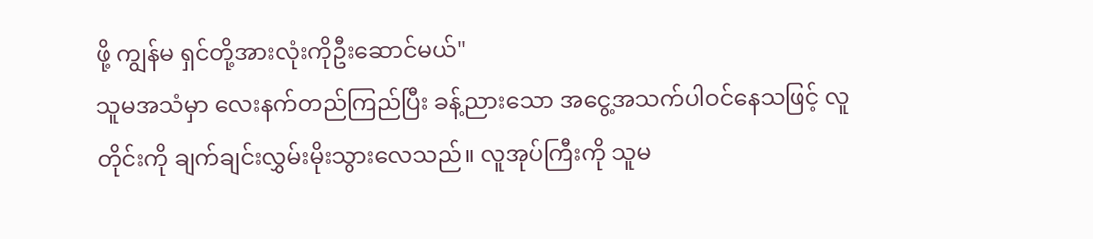ဖို့ ကျွန်မ ရှင်တို့အားလုံးကိုဦးဆောင်မယ်"
သူမအသံမှာ လေးနက်တည်ကြည်ပြီး ခန့်ညားသော အငွေ့အသက်ပါဝင်နေသဖြင့် လူတိုင်းကို ချက်ချင်းလွှမ်းမိုးသွားလေသည်။ လူအုပ်ကြီးကို သူမ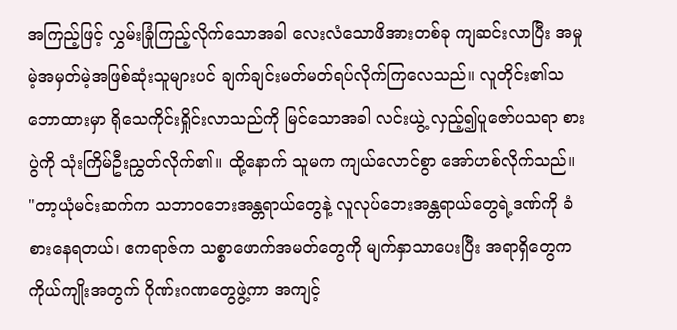အကြည့်ဖြင့် လွှမ်းခြုံကြည့်လိုက်သောအခါ လေးလံသောဖိအားတစ်ခု ကျဆင်းလာပြီး အမှုမဲ့အမှတ်မဲ့အဖြစ်ဆုံးသူများပင် ချက်ချင်းမတ်မတ်ရပ်လိုက်ကြလေသည်။ လူတိုင်း၏သဘောထားမှာ ရိုသေကိုင်းရှိုင်းလာသည်ကို မြင်သောအခါ လင်းယွဲ့ လှည့်၍ပူဇော်ပသရာ စားပွဲကို သုံးကြိမ်ဦးညွှတ်လိုက်၏။ ထို့နောက် သူမက ကျယ်လောင်စွာ အော်ဟစ်လိုက်သည်။
"တာ့ယုံမင်းဆက်က သဘာဝဘေးအန္တရာယ်တွေနဲ့ လူလုပ်ဘေးအန္တရာယ်တွေရဲ့ဒဏ်ကို ခံစားနေရတယ်၊ ဧကရာဇ်က သစ္စာဖောက်အမတ်တွေကို မျက်နှာသာပေးပြီး အရာရှိတွေက ကိုယ်ကျိုးအတွက် ဂိုဏ်းဂဏတွေဖွဲ့ကာ အကျင့်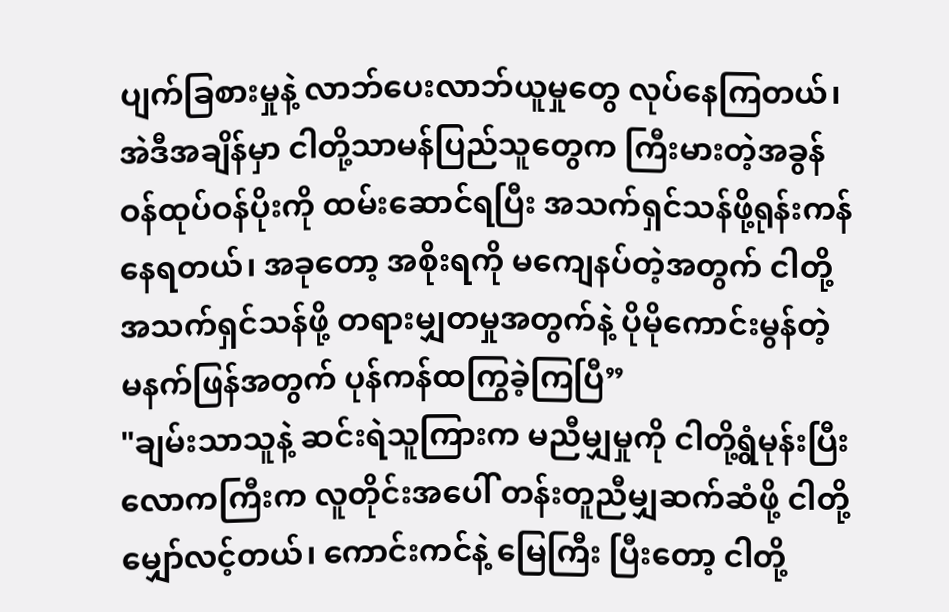ပျက်ခြစားမှုနဲ့ လာဘ်ပေးလာဘ်ယူမှုတွေ လုပ်နေကြတယ်၊ အဲဒီအချိန်မှာ ငါတို့သာမန်ပြည်သူတွေက ကြီးမားတဲ့အခွန်ဝန်ထုပ်ဝန်ပိုးကို ထမ်းဆောင်ရပြီး အသက်ရှင်သန်ဖို့ရုန်းကန်နေရတယ်၊ အခုတော့ အစိုးရကို မကျေနပ်တဲ့အတွက် ငါတို့အသက်ရှင်သန်ဖို့ တရားမျှတမှုအတွက်နဲ့ ပိုမိုကောင်းမွန်တဲ့ မနက်ဖြန်အတွက် ပုန်ကန်ထကြွခဲ့ကြပြီ”
"ချမ်းသာသူနဲ့ ဆင်းရဲသူကြားက မညီမျှမှုကို ငါတို့ရွံမုန်းပြီး လောကကြီးက လူတိုင်းအပေါ် တန်းတူညီမျှဆက်ဆံဖို့ ငါတို့ မျှော်လင့်တယ်၊ ကောင်းကင်နဲ့ မြေကြီး ပြီးတော့ ငါတို့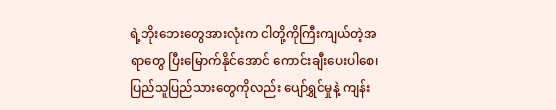ရဲ့ဘိုးဘေးတွေအားလုံးက ငါတို့ကိုကြီးကျယ်တဲ့အရာတွေ ပြီးမြောက်နိုင်အောင် ကောင်းချီးပေးပါစေ၊ ပြည်သူပြည်သားတွေကိုလည်း ပျော်ရွှင်မှုနဲ့ ကျန်း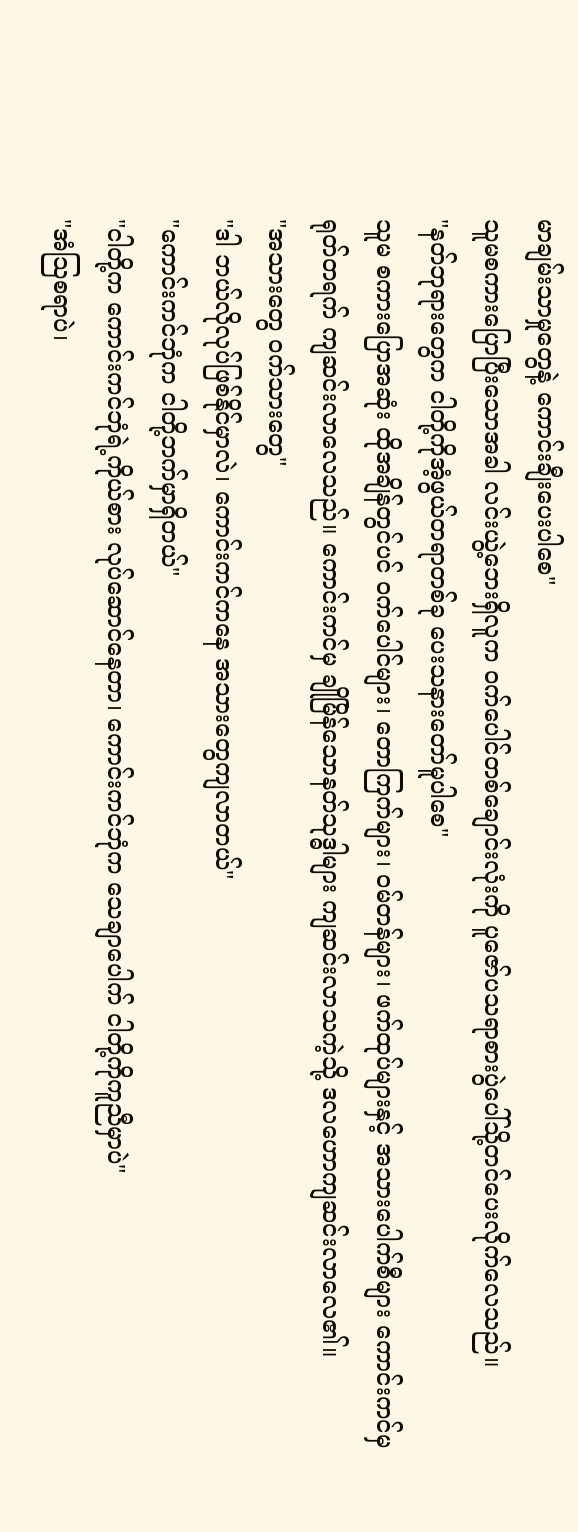မာချမ်းသာမှုတွေနဲ့ ကောင်းချီးပေးပါစေ"
သူမစကားပြောပြီးသောအခါ လင်းယွဲ့ဘေးရှိလူက ဝက်ပေါင်တစ်ချောင်းလုံးကို ပူဇော်ပသရာစားပွဲပေါ်သို့တင်ပေးလိုက်လေသည်။
"နတ်ဘုရားတွေက ငါတို့ကိုအံ့ဖွယ်တရာတစ်ခု ပေးသနားတော်မူပါစေ"
သူမ စကားပြောအဆုံး ထိုအချိန်တွင်ပင် ဝက်ပေါင်များ၊ တောကြက်များ၊ ဝမ်တန်များ၊ ဖက်ထုပ်များနှင့် အသားပေါက်စီများ ကောင်းကင်မှရုတ်တရက် ကျဆင်းလာလေသည်။ ကောင်းကင်မှ ချိုမြိန်သောနတ်သုဒ္ဓါများ ကျဆင်းလာသကဲ့သို့ ဒလဟောကျဆင်းလာလေ၏။
"အသားတွေ ဝက်သားတွေ"
"ဒါ ဘယ်လိုလုပ်ဖြစ်နိုင်မှာလဲ၊ ကောင်းကင်ကနေ အသားတွေကျလာတယ်"
"ကောင်းကင်ဘုံက ငါတို့ဘက်မှာရှိတယ်"
"ငါတို့က ကောင်းကင်ဘုံရဲ့ကိုယ်စား လုပ်ဆောင်နေတာ၊ ကောင်းကင်ဘုံက သေချာပေါက် ငါတို့ကိုကူညီမှာပဲ"
"အံသြစရာပဲ၊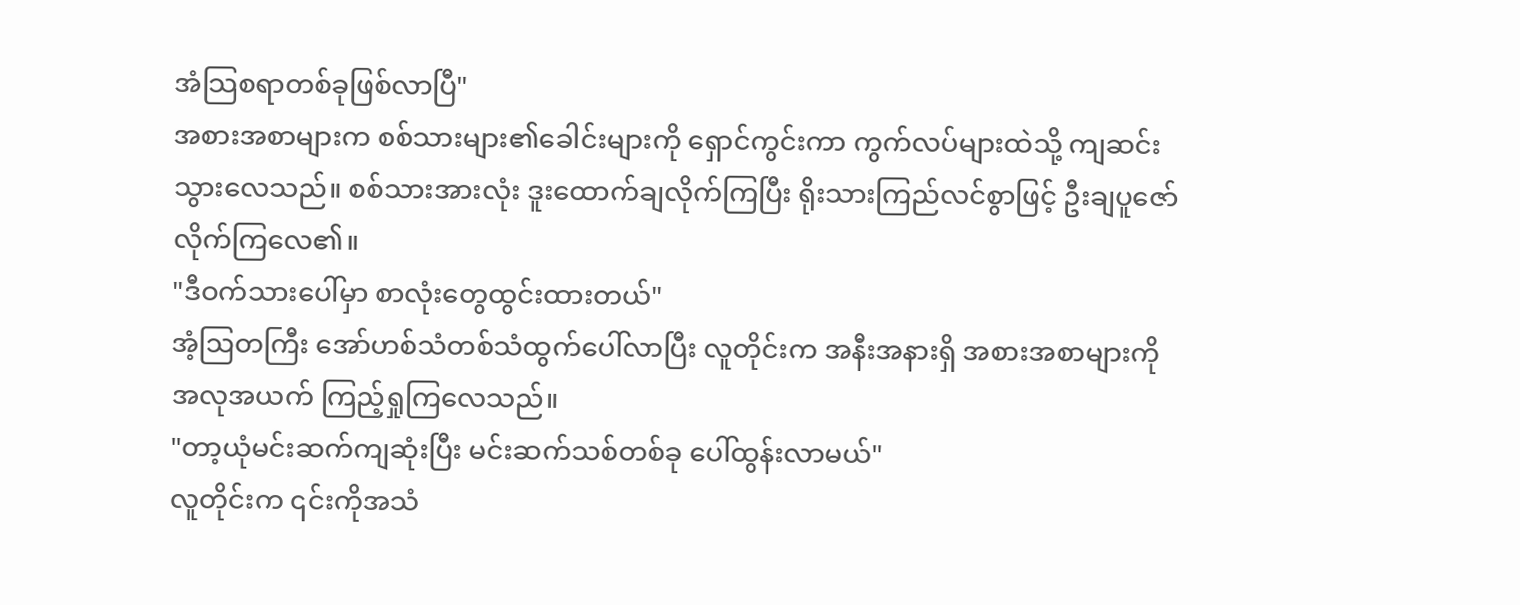အံသြစရာတစ်ခုဖြစ်လာပြီ"
အစားအစာများက စစ်သားများ၏ခေါင်းများကို ရှောင်ကွင်းကာ ကွက်လပ်များထဲသို့ ကျဆင်းသွားလေသည်။ စစ်သားအားလုံး ဒူးထောက်ချလိုက်ကြပြီး ရိုးသားကြည်လင်စွာဖြင့် ဦးချပူဇော်လိုက်ကြလေ၏။
"ဒီဝက်သားပေါ်မှာ စာလုံးတွေထွင်းထားတယ်"
အံ့ဩတကြီး အော်ဟစ်သံတစ်သံထွက်ပေါ်လာပြီး လူတိုင်းက အနီးအနားရှိ အစားအစာများကို အလုအယက် ကြည့်ရှုကြလေသည်။
"တာ့ယုံမင်းဆက်ကျဆုံးပြီး မင်းဆက်သစ်တစ်ခု ပေါ်ထွန်းလာမယ်"
လူတိုင်းက ၎င်းကိုအသံ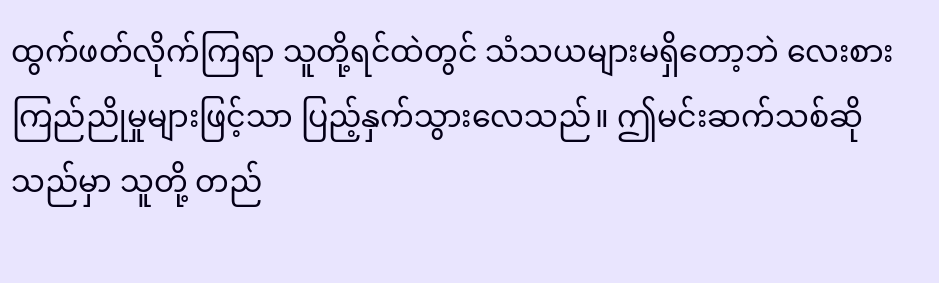ထွက်ဖတ်လိုက်ကြရာ သူတို့ရင်ထဲတွင် သံသယများမရှိတော့ဘဲ လေးစားကြည်ညိုမှုများဖြင့်သာ ပြည့်နှက်သွားလေသည်။ ဤမင်းဆက်သစ်ဆိုသည်မှာ သူတို့ တည်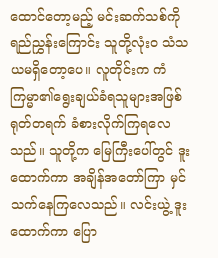ထောင်တော့မည့် မင်းဆက်သစ်ကို ရည်ညွှန်းကြောင်း သူတို့လုံးဝ သံသယမရှိတော့ပေ။ လူတိုင်းက ကံကြမ္မာ၏ရွေးချယ်ခံရသူများအဖြစ် ရုတ်တရက် ခံစားလိုက်ကြရလေသည်။ သူတို့က မြေကြီးပေါ်တွင် ဒူးထောက်ကာ အချိန်အတော်ကြာ မှင်သက်နေကြလေသည်။ လင်းယွဲ့ ဒူးထောက်ကာ ပြော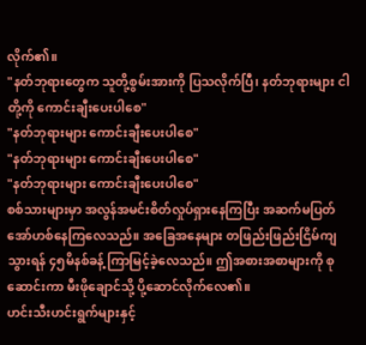လိုက်၏။
"နတ်ဘုရားတွေက သူတို့စွမ်းအားကို ပြသလိုက်ပြီ၊ နတ်ဘုရားများ ငါတို့ကို ကောင်းချီးပေးပါစေ"
"နတ်ဘုရားများ ကောင်းချီးပေးပါစေ"
"နတ်ဘုရားများ ကောင်းချီးပေးပါစေ"
"နတ်ဘုရားများ ကောင်းချီးပေးပါစေ"
စစ်သားများမှာ အလွန်အမင်းစိတ်လှုပ်ရှားနေကြပြီး အဆက်မပြတ် အော်ဟစ်နေကြလေသည်။ အခြေအနေများ တဖြည်းဖြည်းငြိမ်ကျသွားရန် ၄၅မိနစ်ခန့် ကြာမြင့်ခဲ့လေသည်။ ဤအစားအစာများကို စုဆောင်းကာ မီးဖိုချောင်သို့ ပို့ဆောင်လိုက်လေ၏။
ဟင်းသီးဟင်းရွက်များနှင့်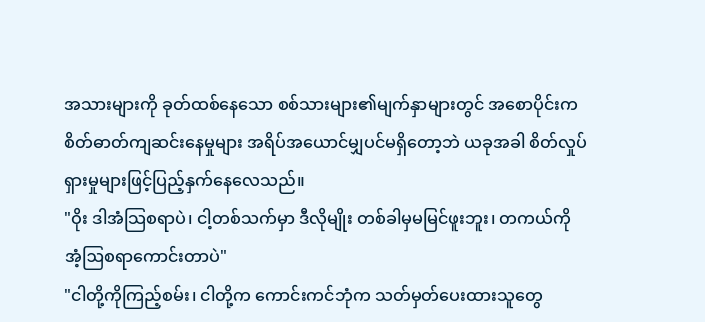အသားများကို ခုတ်ထစ်နေသော စစ်သားများ၏မျက်နှာများတွင် အစောပိုင်းက စိတ်ဓာတ်ကျဆင်းနေမှုများ အရိပ်အယောင်မျှပင်မရှိတော့ဘဲ ယခုအခါ စိတ်လှုပ်ရှားမှုများဖြင့်ပြည့်နှက်နေလေသည်။
"ဝိုး ဒါအံသြစရာပဲ၊ ငါ့တစ်သက်မှာ ဒီလိုမျိုး တစ်ခါမှမမြင်ဖူးဘူး၊ တကယ်ကို အံ့ဩစရာကောင်းတာပဲ"
"ငါတို့ကိုကြည့်စမ်း၊ ငါတို့က ကောင်းကင်ဘုံက သတ်မှတ်ပေးထားသူတွေ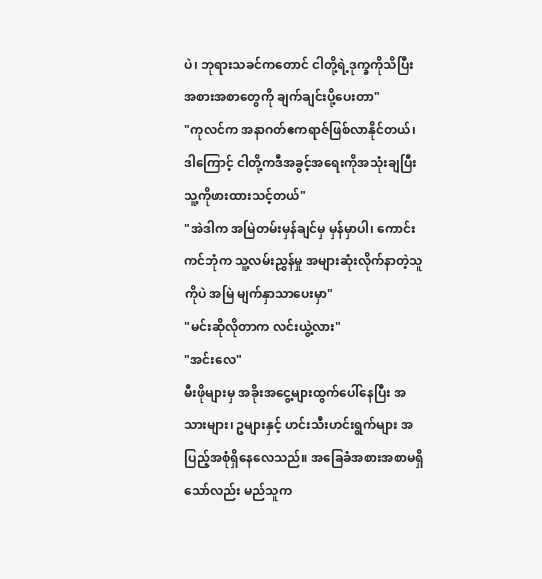ပဲ၊ ဘုရားသခင်ကတောင် ငါတို့ရဲ့ဒုက္ခကိုသိပြီး အစားအစာတွေကို ချက်ချင်းပို့ပေးတာ"
"ကုလင်က အနာဂတ်ဧကရာဇ်ဖြစ်လာနိုင်တယ်၊ ဒါကြောင့် ငါတို့ကဒီအခွင့်အရေးကိုအသုံးချပြီး သူ့ကိုဖားထားသင့်တယ်"
"အဲဒါက အမြဲတမ်းမှန်ချင်မှ မှန်မှာပါ၊ ကောင်းကင်ဘုံက သူ့လမ်းညွှန်မှု အများဆုံးလိုက်နာတဲ့သူကိုပဲ အမြဲ မျက်နှာသာပေးမှာ"
"မင်းဆိုလိုတာက လင်းယွဲ့လား"
"အင်းလေ"
မီးဖိုများမှ အခိုးအငွေ့များထွက်ပေါ်နေပြီး အသားများ၊ ဥများနှင့် ဟင်းသီးဟင်းရွက်များ အပြည့်အစုံရှိနေလေသည်။ အခြေခံအစားအစာမရှိသော်လည်း မည်သူက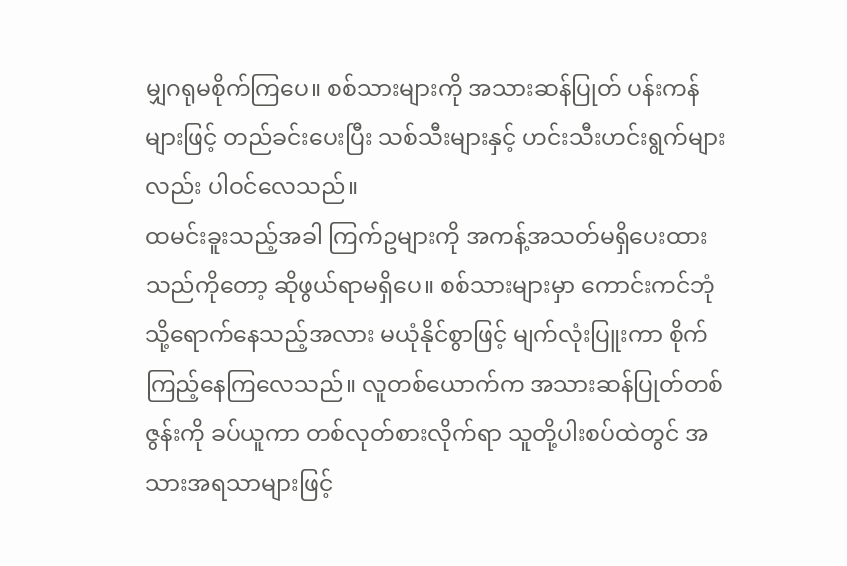မျှဂရုမစိုက်ကြပေ။ စစ်သားများကို အသားဆန်ပြုတ် ပန်းကန်များဖြင့် တည်ခင်းပေးပြီး သစ်သီးများနှင့် ဟင်းသီးဟင်းရွက်များလည်း ပါဝင်လေသည်။
ထမင်းခူးသည့်အခါ ကြက်ဥများကို အကန့်အသတ်မရှိပေးထားသည်ကိုတော့ ဆိုဖွယ်ရာမရှိပေ။ စစ်သားများမှာ ကောင်းကင်ဘုံသို့ရောက်နေသည့်အလား မယုံနိုင်စွာဖြင့် မျက်လုံးပြူးကာ စိုက်ကြည့်နေကြလေသည်။ လူတစ်ယောက်က အသားဆန်ပြုတ်တစ်ဇွန်းကို ခပ်ယူကာ တစ်လုတ်စားလိုက်ရာ သူတို့ပါးစပ်ထဲတွင် အသားအရသာများဖြင့်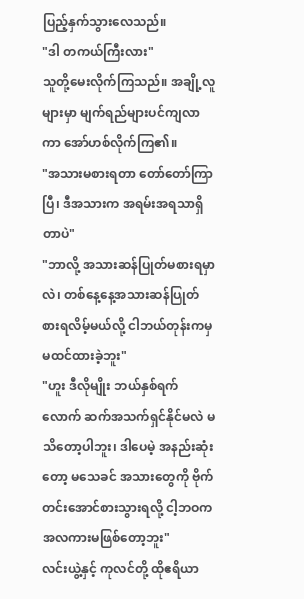ပြည့်နှက်သွားလေသည်။
"ဒါ တကယ်ကြီးလား"
သူတို့မေးလိုက်ကြသည်။ အချို့လူများမှာ မျက်ရည်များပင်ကျလာကာ အော်ဟစ်လိုက်ကြ၏။
"အသားမစားရတာ တော်တော်ကြာပြီ၊ ဒီအသားက အရမ်းအရသာရှိတာပဲ"
"ဘာလို့ အသားဆန်ပြုတ်မစားရမှာလဲ၊ တစ်နေ့နေ့အသားဆန်ပြုတ် စားရလိမ့်မယ်လို့ ငါဘယ်တုန်းကမှ မထင်ထားခဲ့ဘူး"
"ဟူး ဒီလိုမျိုး ဘယ်နှစ်ရက်လောက် ဆက်အသက်ရှင်နိုင်မလဲ မသိတော့ပါဘူး၊ ဒါပေမဲ့ အနည်းဆုံးတော့ မသေခင် အသားတွေကို ဗိုက်တင်းအောင်စားသွားရလို့ ငါ့ဘဝကအလကားမဖြစ်တော့ဘူး"
လင်းယွဲ့နှင့် ကုလင်တို့ ထိုဧရိယာ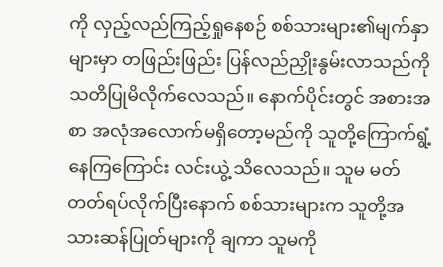ကို လှည့်လည်ကြည့်ရှုနေစဉ် စစ်သားများ၏မျက်နှာများမှာ တဖြည်းဖြည်း ပြန်လည်ညှိုးနွမ်းလာသည်ကို သတိပြုမိလိုက်လေသည်။ နောက်ပိုင်းတွင် အစားအစာ အလုံအလောက်မရှိတော့မည်ကို သူတို့ကြောက်ရွံ့နေကြကြောင်း လင်းယွဲ့ သိလေသည်။ သူမ မတ်တတ်ရပ်လိုက်ပြီးနောက် စစ်သားများက သူတို့အသားဆန်ပြုတ်များကို ချကာ သူမကို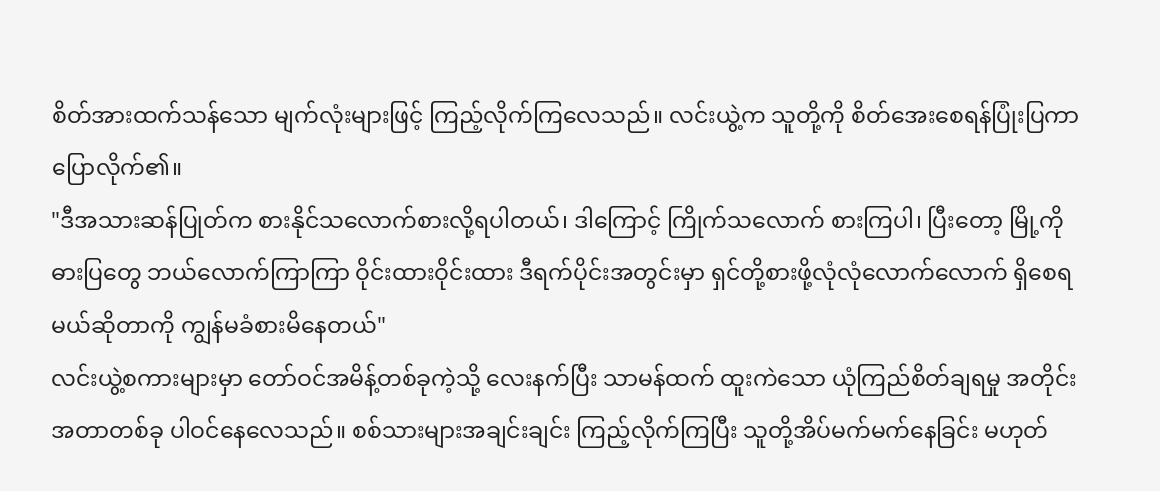စိတ်အားထက်သန်သော မျက်လုံးများဖြင့် ကြည့်လိုက်ကြလေသည်။ လင်းယွဲ့က သူတို့ကို စိတ်အေးစေရန်ပြုံးပြကာ ပြောလိုက်၏။
"ဒီအသားဆန်ပြုတ်က စားနိုင်သလောက်စားလို့ရပါတယ်၊ ဒါကြောင့် ကြိုက်သလောက် စားကြပါ၊ ပြီးတော့ မြို့ကိုဓားပြတွေ ဘယ်လောက်ကြာကြာ ဝိုင်းထားဝိုင်းထား ဒီရက်ပိုင်းအတွင်းမှာ ရှင်တို့စားဖို့လုံလုံလောက်လောက် ရှိစေရမယ်ဆိုတာကို ကျွန်မခံစားမိနေတယ်"
လင်းယွဲ့စကားများမှာ တော်ဝင်အမိန့်တစ်ခုကဲ့သို့ လေးနက်ပြီး သာမန်ထက် ထူးကဲသော ယုံကြည်စိတ်ချရမှု အတိုင်းအတာတစ်ခု ပါဝင်နေလေသည်။ စစ်သားများအချင်းချင်း ကြည့်လိုက်ကြပြီး သူတို့အိပ်မက်မက်နေခြင်း မဟုတ်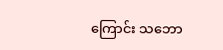ကြောင်း သဘော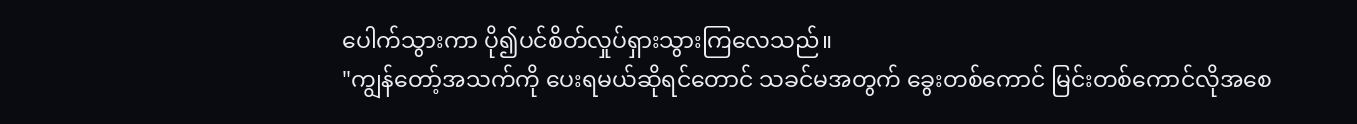ပေါက်သွားကာ ပို၍ပင်စိတ်လှုပ်ရှားသွားကြလေသည်။
"ကျွန်တော့်အသက်ကို ပေးရမယ်ဆိုရင်တောင် သခင်မအတွက် ခွေးတစ်ကောင် မြင်းတစ်ကောင်လိုအစေ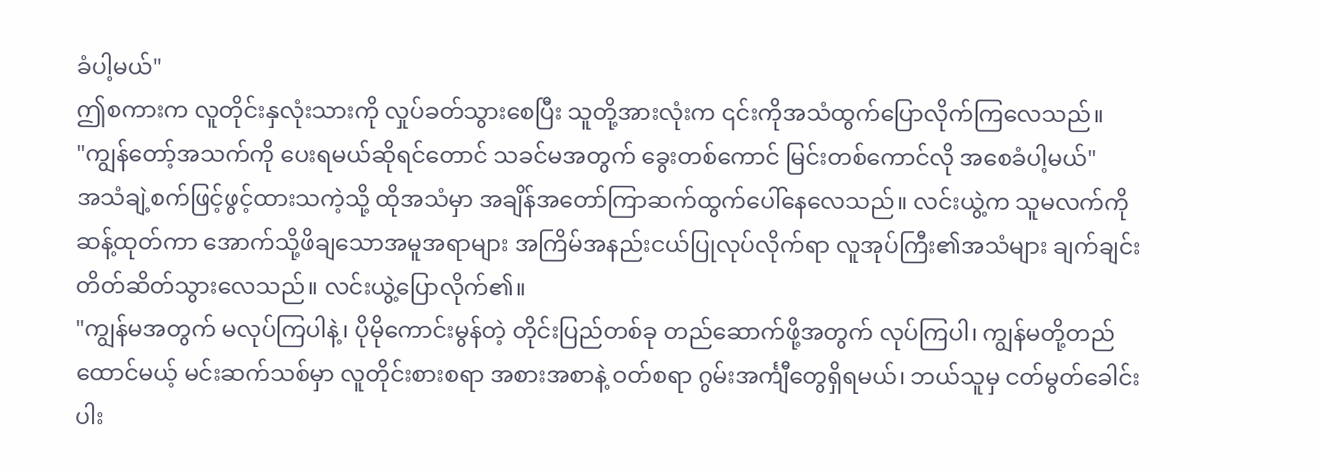ခံပါ့မယ်"
ဤစကားက လူတိုင်းနှလုံးသားကို လှုပ်ခတ်သွားစေပြီး သူတို့အားလုံးက ၎င်းကိုအသံထွက်ပြောလိုက်ကြလေသည်။
"ကျွန်တော့်အသက်ကို ပေးရမယ်ဆိုရင်တောင် သခင်မအတွက် ခွေးတစ်ကောင် မြင်းတစ်ကောင်လို အစေခံပါ့မယ်"
အသံချဲ့စက်ဖြင့်ဖွင့်ထားသကဲ့သို့ ထိုအသံမှာ အချိန်အတော်ကြာဆက်ထွက်ပေါ်နေလေသည်။ လင်းယွဲ့က သူမလက်ကို ဆန့်ထုတ်ကာ အောက်သို့ဖိချသောအမူအရာများ အကြိမ်အနည်းငယ်ပြုလုပ်လိုက်ရာ လူအုပ်ကြီး၏အသံများ ချက်ချင်းတိတ်ဆိတ်သွားလေသည်။ လင်းယွဲ့ပြောလိုက်၏။
"ကျွန်မအတွက် မလုပ်ကြပါနဲ့၊ ပိုမိုကောင်းမွန်တဲ့ တိုင်းပြည်တစ်ခု တည်ဆောက်ဖို့အတွက် လုပ်ကြပါ၊ ကျွန်မတို့တည်ထောင်မယ့် မင်းဆက်သစ်မှာ လူတိုင်းစားစရာ အစားအစာနဲ့ ဝတ်စရာ ဂွမ်းအင်္ကျီတွေရှိရမယ်၊ ဘယ်သူမှ ငတ်မွတ်ခေါင်းပါး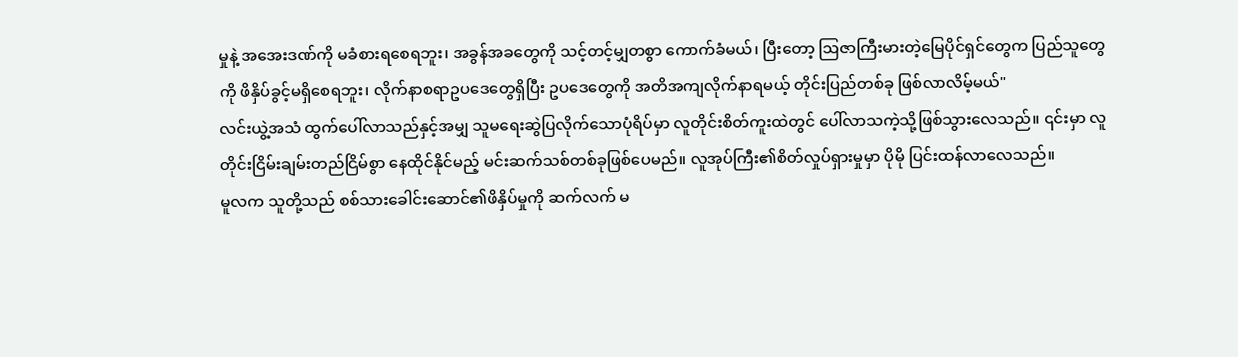မှုနဲ့ အအေးဒဏ်ကို မခံစားရစေရဘူး၊ အခွန်အခတွေကို သင့်တင့်မျှတစွာ ကောက်ခံမယ်၊ ပြီးတော့ ဩဇာကြီးမားတဲ့မြေပိုင်ရှင်တွေက ပြည်သူတွေကို ဖိနှိပ်ခွင့်မရှိစေရဘူး၊ လိုက်နာစရာဥပဒေတွေရှိပြီး ဥပဒေတွေကို အတိအကျလိုက်နာရမယ့် တိုင်းပြည်တစ်ခု ဖြစ်လာလိမ့်မယ်"
လင်းယွဲ့အသံ ထွက်ပေါ်လာသည်နှင့်အမျှ သူမရေးဆွဲပြလိုက်သောပုံရိပ်မှာ လူတိုင်းစိတ်ကူးထဲတွင် ပေါ်လာသကဲ့သို့ဖြစ်သွားလေသည်။ ၎င်းမှာ လူတိုင်းငြိမ်းချမ်းတည်ငြိမ်စွာ နေထိုင်နိုင်မည့် မင်းဆက်သစ်တစ်ခုဖြစ်ပေမည်။ လူအုပ်ကြီး၏စိတ်လှုပ်ရှားမှုမှာ ပိုမို ပြင်းထန်လာလေသည်။
မူလက သူတို့သည် စစ်သားခေါင်းဆောင်၏ဖိနှိပ်မှုကို ဆက်လက် မ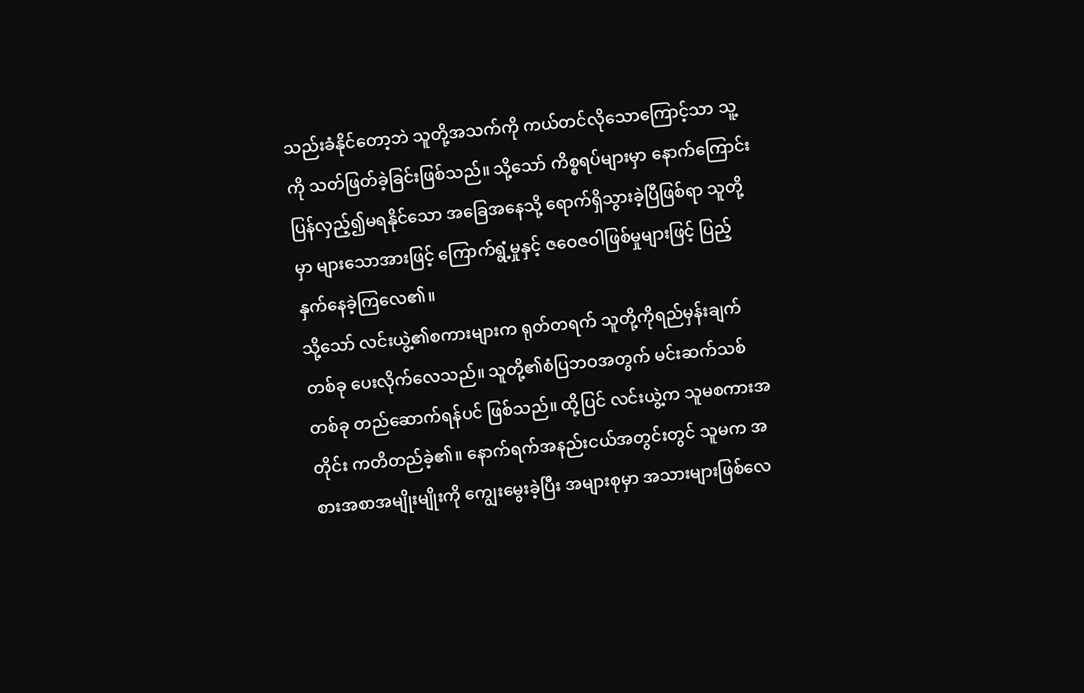သည်းခံနိုင်တော့ဘဲ သူတို့အသက်ကို ကယ်တင်လိုသောကြောင့်သာ သူ့ကို သတ်ဖြတ်ခဲ့ခြင်းဖြစ်သည်။ သို့သော် ကိစ္စရပ်များမှာ နောက်ကြောင်းပြန်လှည့်၍မရနိုင်သော အခြေအနေသို့ ရောက်ရှိသွားခဲ့ပြီဖြစ်ရာ သူတို့မှာ များသောအားဖြင့် ကြောက်ရွံ့မှုနှင့် ဇဝေဇဝါဖြစ်မှုများဖြင့် ပြည့်နှက်နေခဲ့ကြလေ၏။
သို့သော် လင်းယွဲ့၏စကားများက ရုတ်တရက် သူတို့ကိုရည်မှန်းချက်တစ်ခု ပေးလိုက်လေသည်။ သူတို့၏စံပြဘဝအတွက် မင်းဆက်သစ်တစ်ခု တည်ဆောက်ရန်ပင် ဖြစ်သည်။ ထို့ပြင် လင်းယွဲ့က သူမစကားအတိုင်း ကတိတည်ခဲ့၏။ နောက်ရက်အနည်းငယ်အတွင်းတွင် သူမက အစားအစာအမျိုးမျိုးကို ကျွေးမွေးခဲ့ပြီး အများစုမှာ အသားများဖြစ်လေ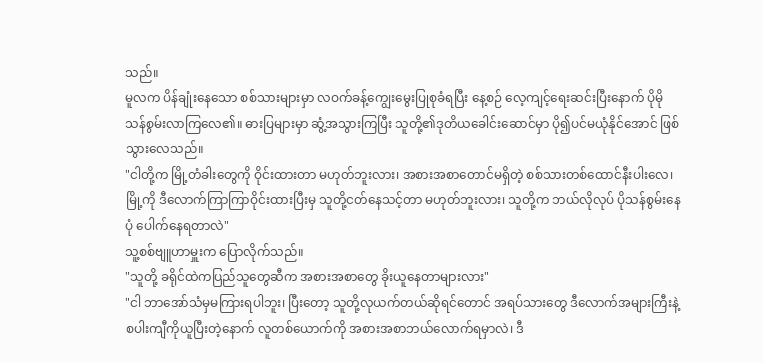သည်။
မူလက ပိန်ချုံးနေသော စစ်သားများမှာ လဝက်ခန့်ကျွေးမွေးပြုစုခံရပြီး နေ့စဉ် လေ့ကျင့်ရေးဆင်းပြီးနောက် ပိုမို သန်စွမ်းလာကြလေ၏။ ဓားပြများမှာ ဆွံ့အသွားကြပြီး သူတို့၏ဒုတိယခေါင်းဆောင်မှာ ပို၍ပင်မယုံနိုင်အောင် ဖြစ်သွားလေသည်။
"ငါတို့က မြို့တံခါးတွေကို ဝိုင်းထားတာ မဟုတ်ဘူးလား၊ အစားအစာတောင်မရှိတဲ့ စစ်သားတစ်ထောင်နီးပါးလေ၊ မြို့ကို ဒီလောက်ကြာကြာဝိုင်းထားပြီးမှ သူတို့ငတ်နေသင့်တာ မဟုတ်ဘူးလား၊ သူတို့က ဘယ်လိုလုပ် ပိုသန်စွမ်းနေပုံ ပေါက်နေရတာလဲ"
သူ့စစ်ဗျူဟာမှူးက ပြောလိုက်သည်။
"သူတို့ ခရိုင်ထဲကပြည်သူတွေဆီက အစားအစာတွေ ခိုးယူနေတာများလား"
"ငါ ဘာအော်သံမှမကြားရပါဘူး၊ ပြီးတော့ သူတို့လုယက်တယ်ဆိုရင်တောင် အရပ်သားတွေ ဒီလောက်အများကြီးနဲ့ စပါးကျီကိုယူပြီးတဲ့နောက် လူတစ်ယောက်ကို အစားအစာဘယ်လောက်ရမှာလဲ၊ ဒီ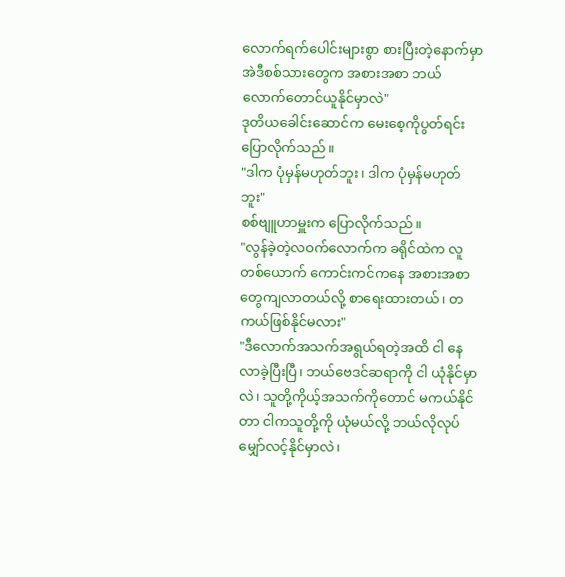လောက်ရက်ပေါင်းများစွာ စားပြီးတဲ့နောက်မှာ အဲဒီစစ်သားတွေက အစားအစာ ဘယ်လောက်တောင်ယူနိုင်မှာလဲ"
ဒုတိယခေါင်းဆောင်က မေးစေ့ကိုပွတ်ရင်း ပြောလိုက်သည်။
"ဒါက ပုံမှန်မဟုတ်ဘူး၊ ဒါက ပုံမှန်မဟုတ်ဘူး"
စစ်ဗျူဟာမှူးက ပြောလိုက်သည်။
"လွန်ခဲ့တဲ့လဝက်လောက်က ခရိုင်ထဲက လူတစ်ယောက် ကောင်းကင်ကနေ အစားအစာတွေကျလာတယ်လို့ စာရေးထားတယ်၊ တကယ်ဖြစ်နိုင်မလား"
"ဒီလောက်အသက်အရွယ်ရတဲ့အထိ ငါ နေလာခဲ့ပြီးပြီ၊ ဘယ်ဗေဒင်ဆရာကို ငါ ယုံနိုင်မှာလဲ၊ သူတို့ကိုယ့်အသက်ကိုတောင် မကယ်နိုင်တာ ငါကသူတို့ကို ယုံမယ်လို့ ဘယ်လိုလုပ်မျှော်လင့်နိုင်မှာလဲ၊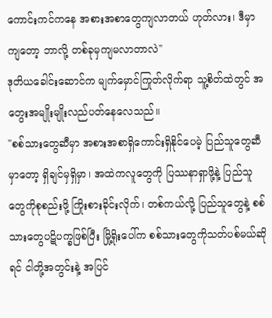ကောင်းကင်ကနေ အစားအစာတွေကျလာတယ် ဟုတ်လား၊ ဒီမှာကျတော့ ဘာလို့ တစ်ခုမှကျမလာတာလဲ"
ဒုတိယခေါင်းဆောင်က မျက်မှောင်ကြုတ်လိုက်ရာ သူ့စိတ်ထဲတွင် အတွေးအမျိုးမျိုးလည်ပတ်နေလေသည်။
"စစ်သားတွေဆီမှာ အစားအစာရှိကောင်းရှိနိုင်ပေမဲ့ ပြည်သူတွေဆီမှာတော့ ရှိချင်မှရှိမှာ၊ အထဲကလူတွေကို ပြဿနာရှာဖို့နဲ့ ပြည်သူတွေကိုစုစည်းဖို့ ကြိုးစားခိုင်းလိုက်၊ တစ်ကယ်လို့ ပြည်သူတွေနဲ့ စစ်သားတွေပဋိပက္ခဖြစ်ပြီး မြို့ရိုးပေါ်က စစ်သားတွေကိုသတ်ပစ်မယ်ဆိုရင် ငါတို့အတွင်းနဲ့ အပြင်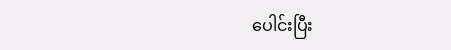ပေါင်းပြီး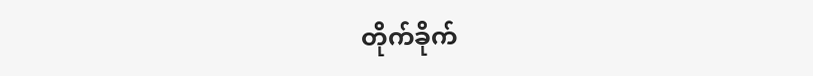တိုက်ခိုက်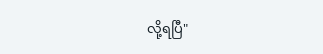လို့ရပြီ"